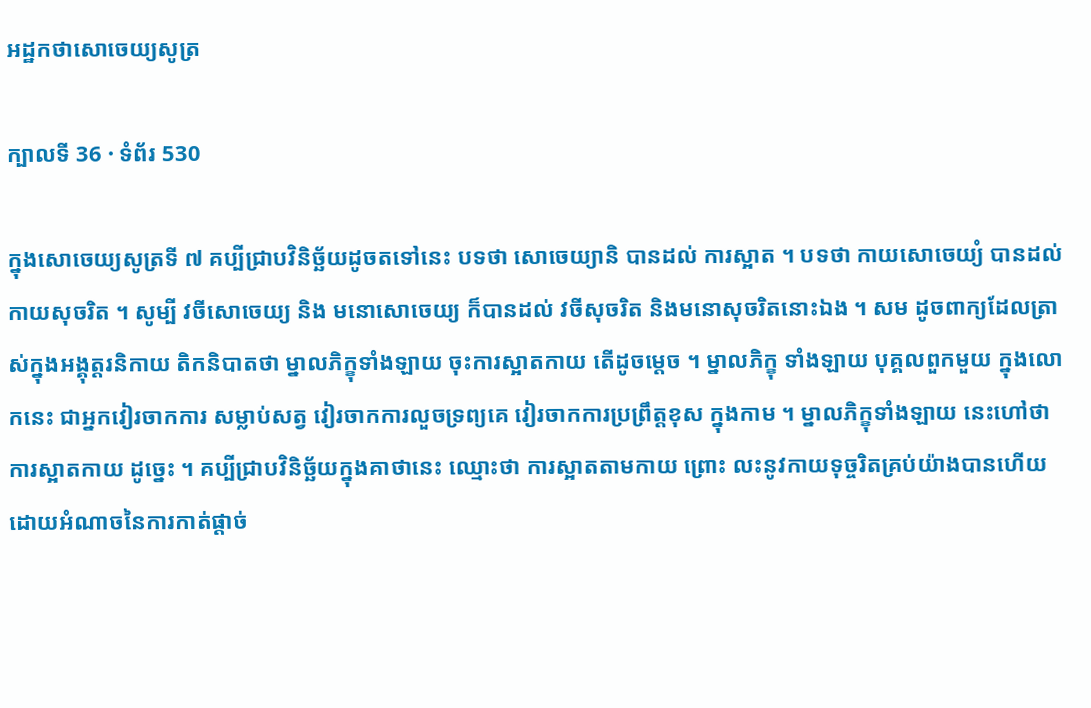អដ្ឋកថាសោចេយ្យសូត្រ

ក្បាលទី 36 · ទំព័រ 530

ក្នុងសោចេយ្យសូត្រទី ៧ គប្បីជ្រាបវិនិច្ឆ័យដូចតទៅនេះ បទថា សោចេយ្យានិ បានដល់ ការស្អាត ។ បទថា កាយសោចេយ្យំ បានដល់ កាយសុចរិត ។ សូម្បី វចីសោចេយ្យ និង មនោសោចេយ្យ ក៏បានដល់ វចីសុចរិត និងមនោសុចរិតនោះឯង ។ សម ដូចពាក្យដែលត្រាស់ក្នុងអង្គុត្តរនិកាយ តិកនិបាតថា ម្នាលភិក្ខុទាំងឡាយ ចុះការស្អាតកាយ តើដូចម្តេច ។ ម្នាលភិក្ខុ ទាំងឡាយ បុគ្គលពួកមួយ ក្នុងលោកនេះ ជាអ្នកវៀរចាកការ សម្លាប់សត្វ វៀរចាកការលួចទ្រព្យគេ វៀរចាកការប្រព្រឹត្តខុស ក្នុងកាម ។ ម្នាលភិក្ខុទាំងឡាយ នេះហៅថា ការស្អាតកាយ ដូច្នេះ ។ គប្បីជ្រាបវិនិច្ឆ័យក្នុងគាថានេះ ឈ្មោះថា ការស្អាតតាមកាយ ព្រោះ លះនូវកាយទុច្ចរិតគ្រប់យ៉ាងបានហើយ ដោយអំណាចនៃការកាត់ផ្តាច់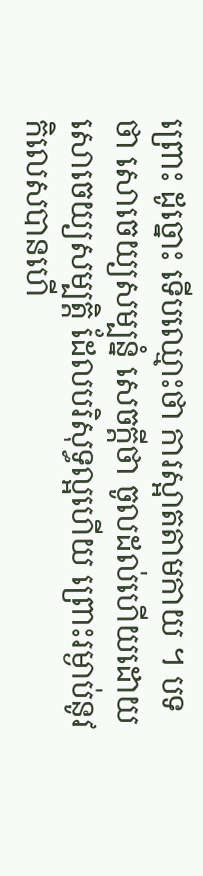ព្រោះ ដូច្នោះ ទើបឈ្មោះថា ការស្អាតតាមកាយ ។ បទថា សោចេយ្យសម្បន្នំ សេចក្តីថា ចូលដល់ហើយដោយសោចេយ្យសម្បត្តិ ដែលបរិសុទ្ធល្អហើយ ព្រោះរម្ងាប់នូវកិលេសបានហើ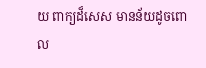យ ពាក្យដ៏សេស មានន័យដូចពោល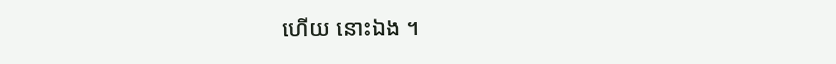ហើយ នោះឯង ។